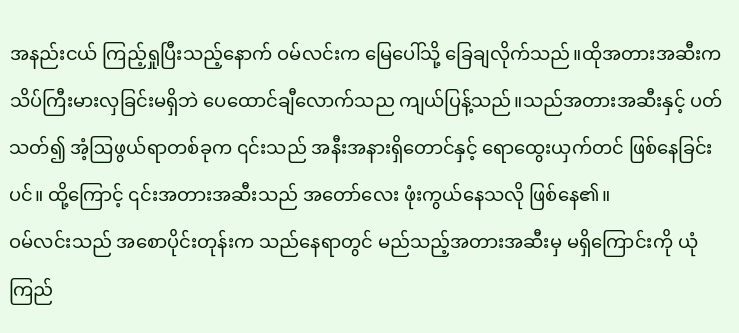အနည်းငယ် ကြည့်ရှုပြီးသည့်နောက် ဝမ်လင်းက မြေပေါ်သို့ ခြေချလိုက်သည်။ထိုအတားအဆီးက သိပ်ကြီးမားလှခြင်းမရှိဘဲ ပေထောင်ချီလောက်သည ကျယ်ပြန့်သည်။သည်အတားအဆီးနှင့် ပတ်သတ်၍ အံ့ဩဖွယ်ရာတစ်ခုက ၎င်းသည် အနီးအနားရှိတောင်နှင့် ရောထွေးယှက်တင် ဖြစ်နေခြင်းပင်။ ထို့ကြောင့် ၎င်းအတားအဆီးသည် အတော်လေး ဖုံးကွယ်နေသလို ဖြစ်နေ၏။
ဝမ်လင်းသည် အစောပိုင်းတုန်းက သည်နေရာတွင် မည်သည့်အတားအဆီးမှ မရှိကြောင်းကို ယုံကြည်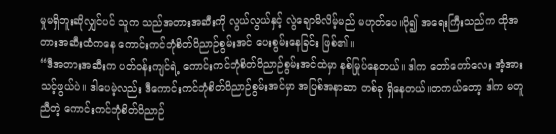မှုမရှိဘူးဆိုလျှင်ပင် သူက သည်အတားအဆီးကို လွယ်လွယ်နှင့် လွဲချောမိလိမ့်မည် မဟုတ်ပေ။ပို၍ အရေးကြီးသည်က ထိုအတားအဆီးထံကနေ ကောင်းကင်ဘုံစိတ်ဝိညာဉ်စွမ်းအင် ပေးစွမ်းနေခြင်း ဖြစ်၏။
“ဒီအတားအဆီးက ပတ်ဝန်းကျင်ရဲ့ ကောင်းကင်ဘုံစိတ်ဝိညာဉ်စွမ်းအင်ထဲမှာ နစ်မြုပ်နေတယ်။ ဒါက တော်တော်လေး အံ့အားသင့်ဖွယ်ပဲ။ ဒါပေမဲ့လည်း ဒီကောင်းကင်ဘုံစိတ်ဝိညာဉ်စွမ်းအင်မှာ အပြစ်အနာဆာ တစ်ခု ရှိနေတယ်။တကယ်တော့ ဒါက မတူညီတဲ့ ကောင်းကင်ဘုံစိတ်ဝိညာဉ်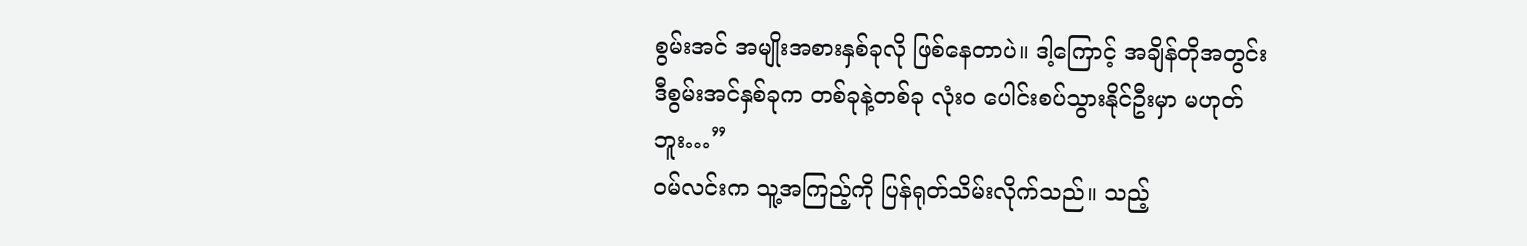စွမ်းအင် အမျိုးအစားနှစ်ခုလို ဖြစ်နေတာပဲ။ ဒါ့ကြောင့် အချိန်တိုအတွင်း ဒီစွမ်းအင်နှစ်ခုက တစ်ခုနဲ့တစ်ခု လုံးဝ ပေါင်းစပ်သွားနိုင်ဦးမှာ မဟုတ်ဘူး…”
ဝမ်လင်းက သူ့အကြည့်ကို ပြန်ရုတ်သိမ်းလိုက်သည်။ သည့်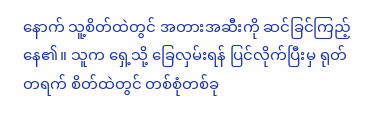နောက် သူ့စိတ်ထဲတွင် အတားအဆီးကို ဆင်ခြင်ကြည့်နေ၏။ သူက ရှေ့သို့ ခြေလှမ်းရန် ပြင်လိုက်ပြီးမှ ရုတ်တရက် စိတ်ထဲတွင် တစ်စုံတစ်ခု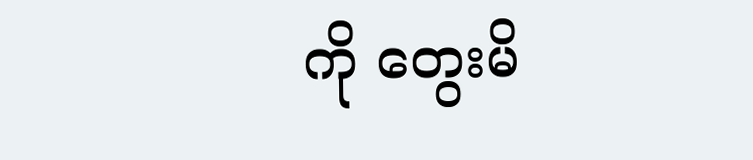ကို တွေးမိ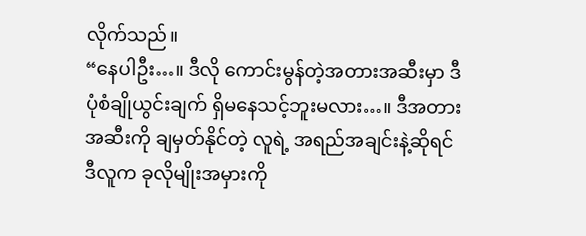လိုက်သည်။
“နေပါဦး…။ ဒီလို ကောင်းမွန်တဲ့အတားအဆီးမှာ ဒီပုံစံချိုယွင်းချက် ရှိမနေသင့်ဘူးမလား…။ ဒီအတားအဆီးကို ချမှတ်နိုင်တဲ့ လူရဲ့ အရည်အချင်းနဲ့ဆိုရင် ဒီလူက ခုလိုမျိုးအမှားကို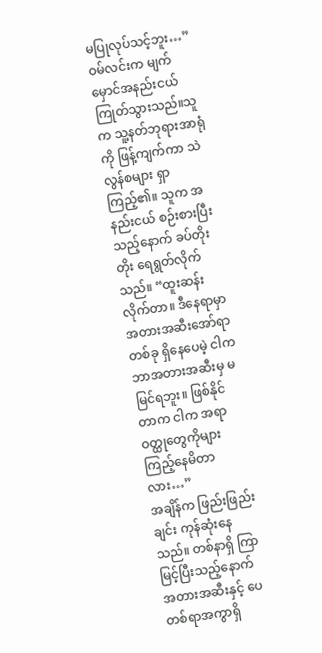မပြုလုပ်သင့်ဘူး…”
ဝမ်လင်းက မျက်မှောင်အနည်းငယ် ကြုတ်သွားသည်။သူက သူ့နတ်ဘုရားအာရုံကို ဖြန့်ကျက်ကာ သဲလွန်စများ ရှာကြည့်၏။ သူက အနည်းငယ် စဉ်းစားပြီးသည့်နောက် ခပ်တိုးတိုး ရေရွတ်လိုက်သည်။ “ထူးဆန်းလိုက်တာ။ ဒီနေရာမှာ အတားအဆီးအော်ရာတစ်ခု ရှိနေပေမဲ့ ငါက ဘာအတားအဆီးမှ မမြင်ရဘူး။ ဖြစ်နိုင်တာက ငါက အရာဝတ္ထုတွေကိုများ ကြည့်နေမိတာလား…”
အချိန်က ဖြည်းဖြည်းချင်း ကုန်ဆုံးနေသည်။ တစ်နာရှိ ကြာမြင့်ပြီးသည့်နောက် အတားအဆီးနှင့် ပေတစ်ရာအကွာရှိ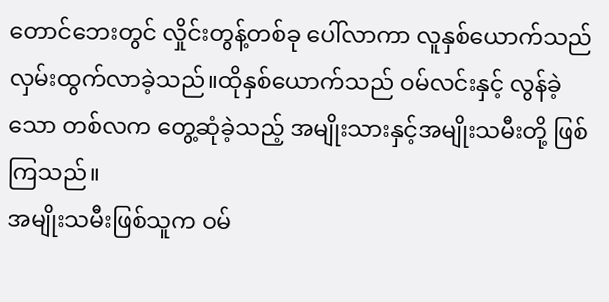တောင်ဘေးတွင် လှိုင်းတွန့်တစ်ခု ပေါ်လာကာ လူနှစ်ယောက်သည် လှမ်းထွက်လာခဲ့သည်။ထိုနှစ်ယောက်သည် ဝမ်လင်းနှင့် လွန်ခဲ့သော တစ်လက တွေ့ဆုံခဲ့သည့် အမျိုးသားနှင့်အမျိုးသမီးတို့ ဖြစ်ကြသည်။
အမျိုးသမီးဖြစ်သူက ဝမ်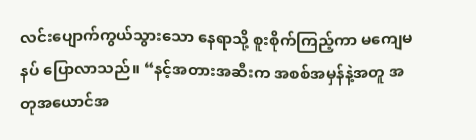လင်းပျောက်ကွယ်သွားသော နေရာသို့ စူးစိုက်ကြည့်ကာ မကျေမနပ် ပြောလာသည်။ “နင့်အတားအဆီးက အစစ်အမှန်နဲ့အတူ အတုအယောင်အ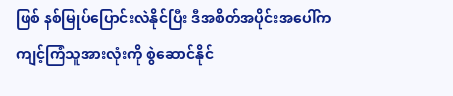ဖြစ် နစ်မြုပ်ပြောင်းလဲနိုင်ပြီး ဒီအစိတ်အပိုင်းအပေါ်က ကျင့်ကြံသူအားလုံးကို စွဲဆောင်နိုင်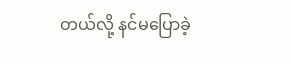တယ်လို့ နင်မပြောခဲ့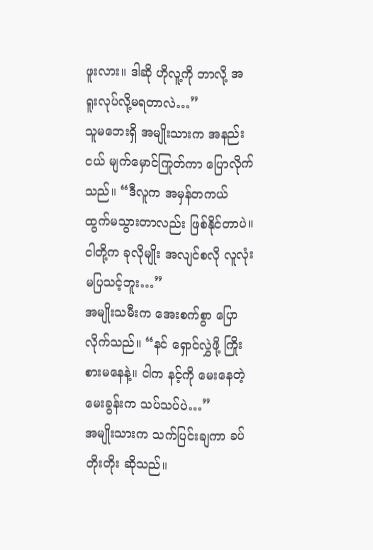ဖူးလား။ ဒါဆို ဟိုလူ့ကို ဘာလို့ အရူးလုပ်လို့မရတာလဲ…”
သူမဘေးရှိ အမျိုးသားက အနည်းငယ် မျက်မှောင်ကြုတ်ကာ ပြောလိုက်သည်။ “ဒီလူက အမှန်တကယ် ထွက်မသွားတာလည်း ဖြစ်နိုင်တာပဲ။ ငါတို့က ခုလိုမျိုး အလျင်စလို လူလုံးမပြသင့်ဘူး…”
အမျိုးသမီးက အေးစက်စွာ ပြောလိုက်သည်။ “နင် ရှောင်လွှဲဖို့ ကြိုးစားမနေနဲ့။ ငါက နင့်ကို မေးနေတဲ့ မေးခွန်းက သပ်သပ်ပဲ…”
အမျိုးသားက သက်ပြင်းချကာ ခပ်တိုးတိုး ဆိုသည်။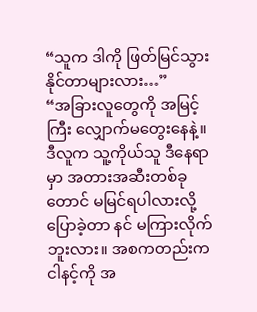“သူက ဒါကို ဖြတ်မြင်သွားနိုင်တာများလား…”
“အခြားလူတွေကို အမြင့်ကြီး လျှောက်မတွေးနေနဲ့။ ဒီလူက သူ့ကိုယ်သူ ဒီနေရာမှာ အတားအဆီးတစ်ခုတောင် မမြင်ရပါလားလို့ ပြောခဲ့တာ နင် မကြားလိုက်ဘူးလား။ အစကတည်းက ငါနင့်ကို အ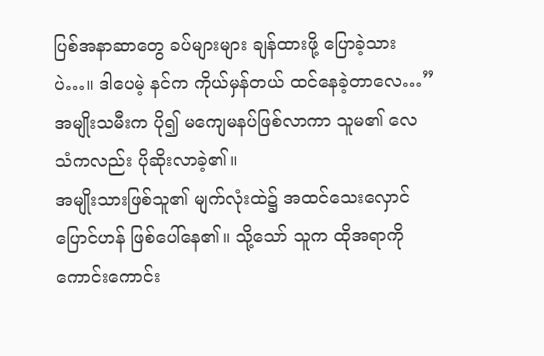ပြစ်အနာဆာတွေ ခပ်များများ ချန်ထားဖို့ ပြောခဲ့သားပဲ…။ ဒါပေမဲ့ နင်က ကိုယ်မှန်တယ် ထင်နေခဲ့တာလေ…”
အမျိုးသမီးက ပို၍ မကျေမနပ်ဖြစ်လာကာ သူမ၏ လေသံကလည်း ပိုဆိုးလာခဲ့၏။
အမျိုးသားဖြစ်သူ၏ မျက်လုံးထဲ၌ အထင်သေးလှောင်ပြောင်ဟန် ဖြစ်ပေါ်နေ၏။ သို့သော် သူက ထိုအရာကို ကောင်းကောင်း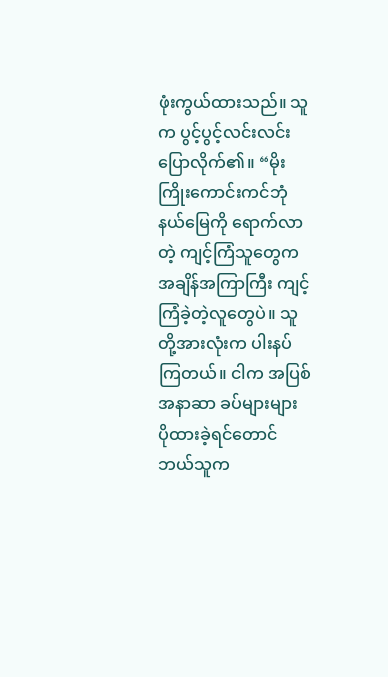ဖုံးကွယ်ထားသည်။ သူက ပွင့်ပွင့်လင်းလင်း ပြောလိုက်၏။ “မိုးကြိုးကောင်းကင်ဘုံနယ်မြေကို ရောက်လာတဲ့ ကျင့်ကြံသူတွေက အချိန်အကြာကြီး ကျင့်ကြံခဲ့တဲ့လူတွေပဲ။ သူတို့အားလုံးက ပါးနပ်ကြတယ်။ ငါက အပြစ်အနာဆာ ခပ်များများ ပိုထားခဲ့ရင်တောင် ဘယ်သူက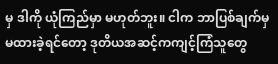မှ ဒါကို ယုံကြည်မှာ မဟုတ်ဘူး။ ငါက ဘာပြစ်ချက်မှ မထားခဲ့ရင်တော့ ဒုတိယအဆင့်ကကျင့်ကြံသူတွေ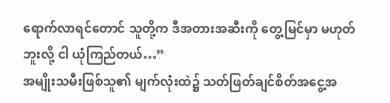ရောက်လာရင်တောင် သူတို့က ဒီအတားအဆီးကို တွေ့မြင်မှာ မဟုတ်ဘူးလို့ ငါ ယုံကြည်တယ်…”
အမျိုးသမီးဖြစ်သူ၏ မျက်လုံးထဲ၌ သတ်ဖြတ်ချင်စိတ်အငွေ့အ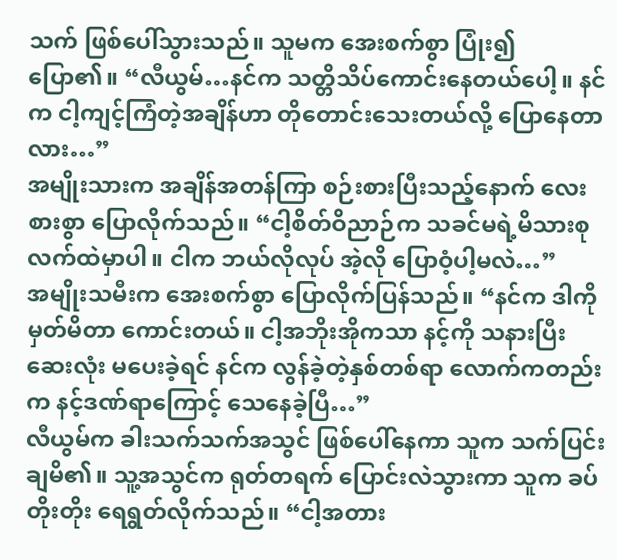သက် ဖြစ်ပေါ်သွားသည်။ သူမက အေးစက်စွာ ပြုံး၍ ပြော၏။ “လီယွမ်…နင်က သတ္တိသိပ်ကောင်းနေတယ်ပေါ့။ နင်က ငါ့ကျင့်ကြံတဲ့အချိန်ဟာ တိုတောင်းသေးတယ်လို့ ပြောနေတာလား…”
အမျိုးသားက အချိန်အတန်ကြာ စဉ်းစားပြီးသည့်နောက် လေးစားစွာ ပြောလိုက်သည်။ “ငါ့စိတ်ဝိညာဉ်က သခင်မရဲ့မိသားစု လက်ထဲမှာပါ။ ငါက ဘယ်လိုလုပ် အဲ့လို ပြောဝံ့ပါ့မလဲ…”
အမျိုးသမီးက အေးစက်စွာ ပြောလိုက်ပြန်သည်။ “နင်က ဒါကို မှတ်မိတာ ကောင်းတယ်။ ငါ့အဘိုးအိုကသာ နင့်ကို သနားပြီး ဆေးလုံး မပေးခဲ့ရင် နင်က လွန်ခဲ့တဲ့နှစ်တစ်ရာ လောက်ကတည်းက နင့်ဒဏ်ရာကြောင့် သေနေခဲ့ပြီ…”
လီယွမ်က ခါးသက်သက်အသွင် ဖြစ်ပေါ်နေကာ သူက သက်ပြင်းချမိ၏။ သူ့အသွင်က ရုတ်တရက် ပြောင်းလဲသွားကာ သူက ခပ်တိုးတိုး ရေရွတ်လိုက်သည်။ “ငါ့အတား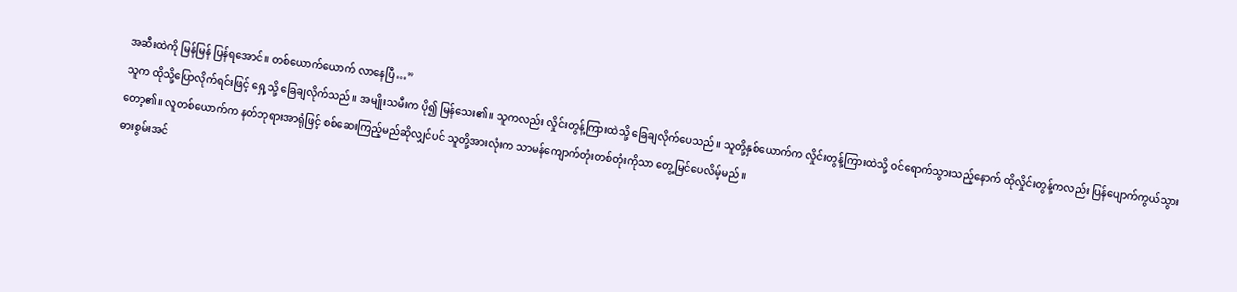အဆီးထဲကို မြန်မြန် ပြန်ရအောင်။ တစ်ယောက်ယောက် လာနေပြီ…”
သူက ထိုသို့ပြောလိုက်ရင်းဖြင့် ရှေ့သို့ ခြေချလိုက်သည်။ အမျိုးသမီးက ပို၍ မြန်သေး၏။ သူကလည်း လှိုင်းတွန့်ကြားထဲသို့ ခြေချလိုက်ပေသည်။ သူတို့နှစ်ယောက်က လှိုင်းတွန့်ကြားထဲသို့ ဝင်ရောက်သွားသည့်နောက် ထိုလှိုင်းတွန့်ကလည်း ပြန်ပျောက်ကွယ်သွားတော့၏။ လူတစ်ယောက်က နတ်ဘုရားအာရုံဖြင့် စစ်ဆေးကြည့်မည်ဆိုလျှင်ပင် သူတို့အားလုံးက သာမန်ကျောက်တုံးတစ်တုံးကိုသာ တွေ့မြင်ပေလိမ့်မည်။
ဓားစွမ်းအင်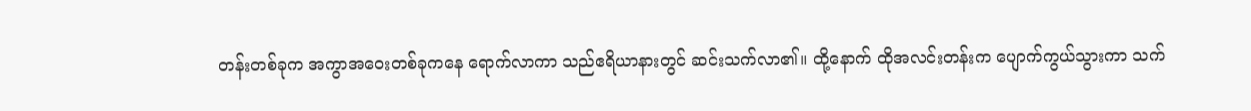တန်းတစ်ခုက အကွာအဝေးတစ်ခုကနေ ရောက်လာကာ သည်ဧရိယာနားတွင် ဆင်းသက်လာ၏။ ထို့နောက် ထိုအလင်းတန်းက ပျောက်ကွယ်သွားကာ သက်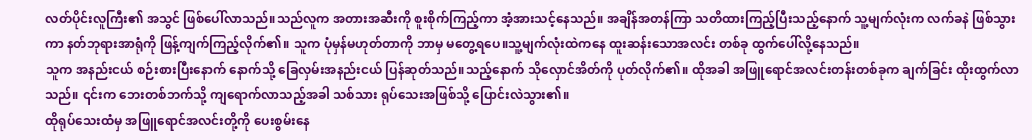လတ်ပိုင်းလူကြီး၏ အသွင် ဖြစ်ပေါ်လာသည်။သည်လူက အတားအဆီးကို စူးစိုက်ကြည့်ကာ အံ့အားသင့်နေသည်။ အချိန်အတန်ကြာ သတိထားကြည့်ပြီးသည့်နောက် သူ့မျက်လုံးက လက်ခနဲ ဖြစ်သွားကာ နတ်ဘုရားအာရုံကို ဖြန့်ကျက်ကြည့်လိုက်၏။ သူက ပုံမှန်မဟုတ်တာကို ဘာမှ မတွေ့ရပေ။သူ့မျက်လုံးထဲကနေ ထူးဆန်းသောအလင်း တစ်ခု ထွက်ပေါ်လို့နေသည်။
သူက အနည်းငယ် စဉ်းစားပြီးနောက် နောက်သို့ ခြေလှမ်းအနည်းငယ် ပြန်ဆုတ်သည်။သည့်နောက် သိုလှောင်အိတ်ကို ပုတ်လိုက်၏။ ထိုအခါ အဖြူရောင်အလင်းတန်းတစ်ခုက ချက်ခြင်း ထိုးထွက်လာသည်။ ၎င်းက ဘေးတစ်ဘက်သို့ ကျရောက်လာသည့်အခါ သစ်သား ရုပ်သေးအဖြစ်သို့ ပြောင်းလဲသွား၏။
ထိုရုပ်သေးထံမှ အဖြူရောင်အလင်းတို့ကို ပေးစွမ်းနေ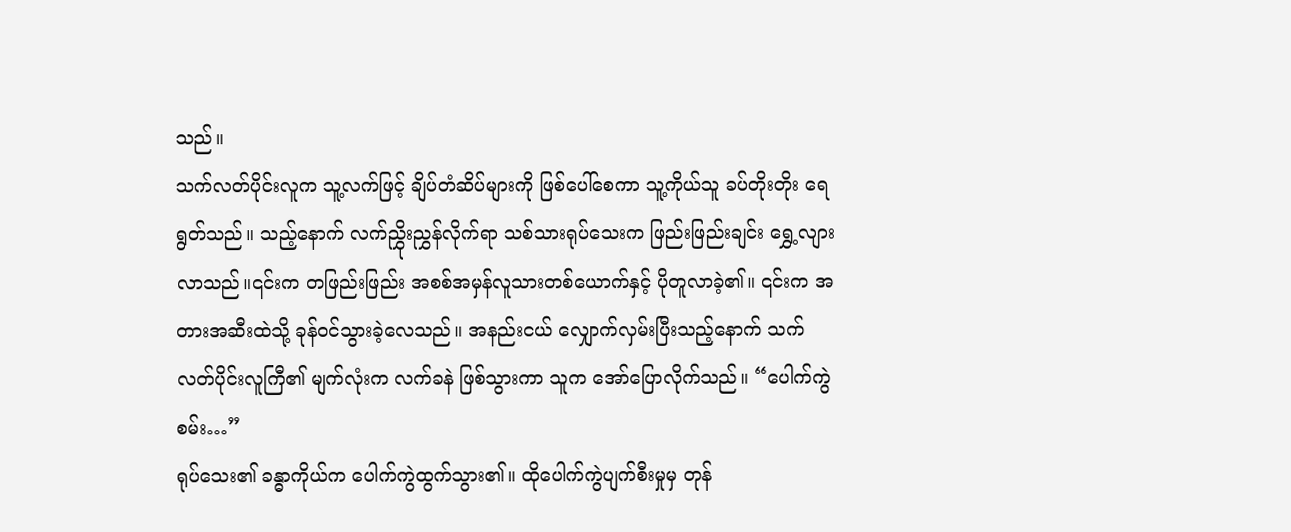သည်။
သက်လတ်ပိုင်းလူက သူ့လက်ဖြင့် ချိပ်တံဆိပ်များကို ဖြစ်ပေါ်စေကာ သူ့ကိုယ်သူ ခပ်တိုးတိုး ရေရွတ်သည်။ သည့်နောက် လက်ညွှိုးညွှန်လိုက်ရာ သစ်သားရုပ်သေးက ဖြည်းဖြည်းချင်း ရွှေ့လျားလာသည်။၎င်းက တဖြည်းဖြည်း အစစ်အမှန်လူသားတစ်ယောက်နှင့် ပိုတူလာခဲ့၏။ ၎င်းက အတားအဆီးထဲသို့ ခုန်ဝင်သွားခဲ့လေသည်။ အနည်းငယ် လျှောက်လှမ်းပြီးသည့်နောက် သက်လတ်ပိုင်းလူကြီ၏ မျက်လုံးက လက်ခနဲ ဖြစ်သွားကာ သူက အော်ပြောလိုက်သည်။ “ပေါက်ကွဲစမ်း…”
ရုပ်သေး၏ ခန္ဓာကိုယ်က ပေါက်ကွဲထွက်သွား၏။ ထိုပေါက်ကွဲပျက်စီးမှုမှ တုန်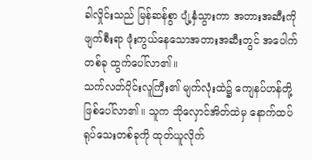ခါလှိုင်းသည် မြန်ဆန်စွာ ပျံ့နှံသွားကာ အတားအဆီးကို ဖျက်စီးရာ ဖုံးကွယ်နေသောအတားအဆီးတွင် အပေါက်တစ်ခု ထွက်ပေါ်လာ၏။
သက်လတ်ပိုင်းလူကြီး၏ မျက်လုံးထဲ၌ ကျေနပ်ဟန်တို့ ဖြစ်ပေါ်လာ၏။ သူက သိုလှောင်အိတ်ထဲမှ နောက်ထပ် ရုပ်သေးတစ်ခုကို ထုတ်ယူလိုက်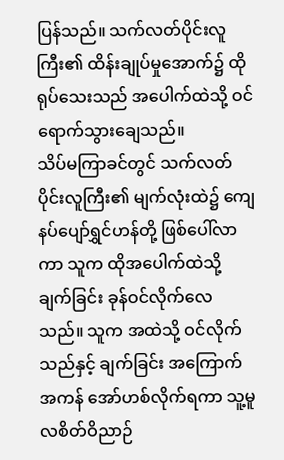ပြန်သည်။ သက်လတ်ပိုင်းလူကြီး၏ ထိန်းချုပ်မှုအောက်၌ ထိုရုပ်သေးသည် အပေါက်ထဲသို့ ဝင်ရောက်သွားချေသည်။
သိပ်မကြာခင်တွင် သက်လတ်ပိုင်းလူကြီး၏ မျက်လုံးထဲ၌ ကျေနပ်ပျော်ရွှင်ဟန်တို့ ဖြစ်ပေါ်လာကာ သူက ထိုအပေါက်ထဲသို့ ချက်ခြင်း ခုန်ဝင်လိုက်လေသည်။ သူက အထဲသို့ ဝင်လိုက်သည်နှင့် ချက်ခြင်း အကြောက်အကန် အော်ဟစ်လိုက်ရကာ သူ့မူလစိတ်ဝိညာဉ်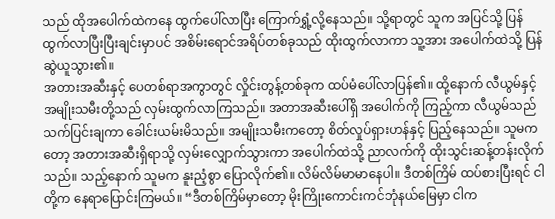သည် ထိုအပေါက်ထဲကနေ ထွက်ပေါ်လာပြီး ကြောက်ရွှံ့လို့နေသည်။ သို့ရာတွင် သူက အပြင်သို့ ပြန်ထွက်လာပြီးပြီးချင်းမှာပင် အစိမ်းရောင်အရိပ်တစ်ခုသည် ထိုးထွက်လာကာ သူ့အား အပေါက်ထဲသို့ ပြန်ဆွဲယူသွား၏။
အတားအဆီးနှင့် ပေတစ်ရာအကွာတွင် လှိုင်းတွန့်တစ်ခုက ထပ်မံပေါ်လာပြန်၏။ ထို့နောက် လီယွမ်နှင့်အမျိုးသမီးတို့သည် လှမ်းထွက်လာကြသည်။ အတာအဆီးပေါ်ရှိ အပေါက်ကို ကြည့်ကာ လီယွမ်သည် သက်ပြင်းချကာ ခေါင်းယမ်းမိသည်။ အမျိုးသမီးကတော့ စိတ်လှုပ်ရှားဟန်နှင့် ပြည့်နေသည်။ သူမကတော့ အတားအဆီးရှိရာသို့ လှမ်းလျှောက်သွားကာ အပေါက်ထဲသို့ ညာလက်ကို ထိုးသွင်းဆန့်တန်းလိုက်သည်။ သည့်နောက် သူမက နူးညံ့စွာ ပြောလိုက်၏။ လိမ်လိမ်မာမာနေပါ။ ဒီတစ်ကြိမ် ထပ်စားပြီးရင် ငါတို့က နေရာပြောင်းကြမယ်။ “ဒီတစ်ကြိမ်မှာတော့ မိုးကြိုးကောင်းကင်ဘုံနယ်မြေမှာ ငါက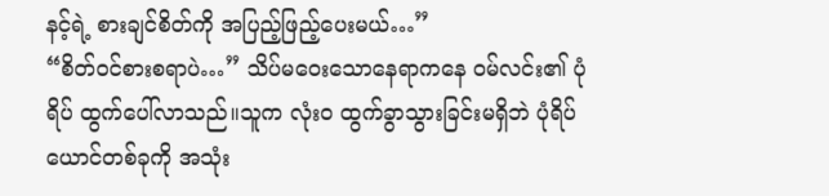နင့်ရဲ့ စားချင်စိတ်ကို အပြည့်ဖြည့်ပေးမယ်…”
“စိတ်ဝင်စားစရာပဲ…” သိပ်မဝေးသောနေရာကနေ ဝမ်လင်း၏ ပုံရိပ် ထွက်ပေါ်လာသည်။သူက လုံးဝ ထွက်ခွာသွားခြင်းမရှိဘဲ ပုံရိပ်ယောင်တစ်ခုကို အသုံး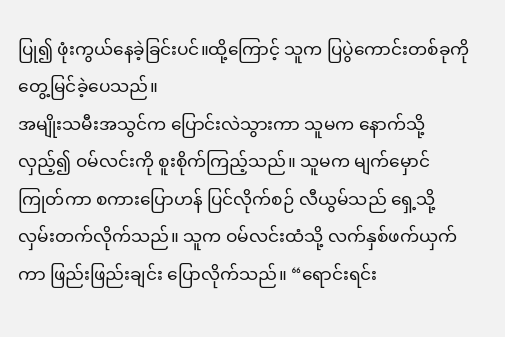ပြု၍ ဖုံးကွယ်နေခဲ့ခြင်းပင်။ထို့ကြောင့် သူက ပြပွဲကောင်းတစ်ခုကို တွေ့မြင်ခဲ့ပေသည်။
အမျိုးသမီးအသွင်က ပြောင်းလဲသွားကာ သူမက နောက်သို့ လှည့်၍ ဝမ်လင်းကို စူးစိုက်ကြည့်သည်။ သူမက မျက်မှောင်ကြုတ်ကာ စကားပြောဟန် ပြင်လိုက်စဉ် လီယွမ်သည် ရှေ့သို့ လှမ်းတက်လိုက်သည်။ သူက ဝမ်လင်းထံသို့ လက်နှစ်ဖက်ယှက်ကာ ဖြည်းဖြည်းချင်း ပြောလိုက်သည်။ “ရောင်းရင်း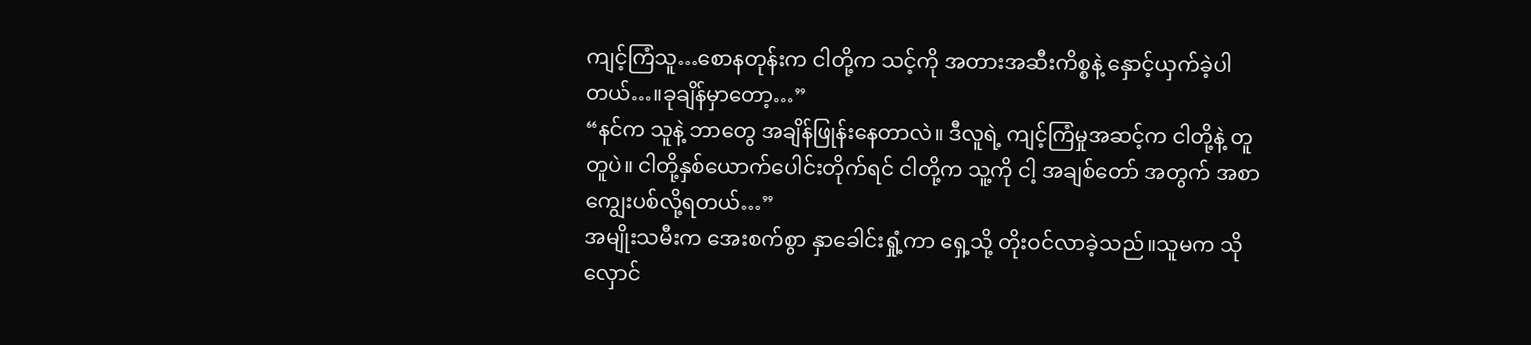ကျင့်ကြံသူ…စောနတုန်းက ငါတို့က သင့်ကို အတားအဆီးကိစ္စနဲ့ နှောင့်ယှက်ခဲ့ပါတယ်…။ခုချိန်မှာတော့…”
“နင်က သူနဲ့ ဘာတွေ အချိန်ဖြုန်းနေတာလဲ။ ဒီလူရဲ့ ကျင့်ကြံမှုအဆင့်က ငါတို့နဲ့ တူတူပဲ။ ငါတို့နှစ်ယောက်ပေါင်းတိုက်ရင် ငါတို့က သူ့ကို ငါ့ အချစ်တော် အတွက် အစာ ကျွေးပစ်လို့ရတယ်…”
အမျိုးသမီးက အေးစက်စွာ နှာခေါင်းရှုံ့ကာ ရှေ့သို့ တိုးဝင်လာခဲ့သည်။သူမက သိုလှောင်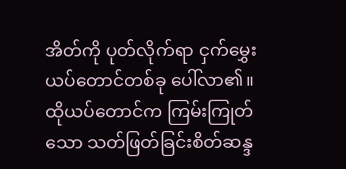အိတ်ကို ပုတ်လိုက်ရာ ငှက်မွှေးယပ်တောင်တစ်ခု ပေါ်လာ၏။ ထိုယပ်တောင်က ကြမ်းကြုတ်သော သတ်ဖြတ်ခြင်းစိတ်ဆန္ဒ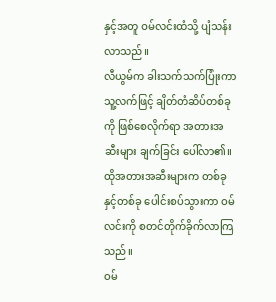နှင့်အတူ ဝမ်လင်းထံသို့ ပျံသန်းလာသည်။
လီယွမ်က ခါးသက်သက်ပြုံးကာ သူ့လက်ဖြင့် ချိတ်တံဆိပ်တစ်ခုကို ဖြစ်စေလိုက်ရာ အတားအဆီးများ ချက်ခြင်း ပေါ်လာ၏။ ထိုအတားအဆီးများက တစ်ခုနှင့်တစ်ခု ပေါင်းစပ်သွားကာ ဝမ်လင်းကို စတင်တိုက်ခိုက်လာကြသည်။
ဝမ်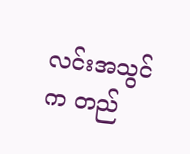လင်းအသွင်က တည်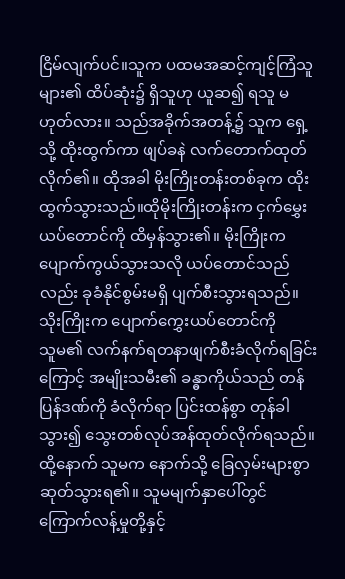ငြိမ်လျက်ပင်။သူက ပထမအဆင့်ကျင့်ကြံသူများ၏ ထိပ်ဆုံး၌ ရှိသူဟု ယူဆ၍ ရသူ မဟုတ်လား။ သည်အခိုက်အတန့်၌ သူက ရှေ့သို့ ထိုးထွက်ကာ ဖျပ်ခနဲ လက်တောက်ထုတ်လိုက်၏။ ထိုအခါ မိုးကြိုးတန်းတစ်ခုက ထိုးထွက်သွားသည်။ထိုမိုးကြိုးတန်းက ငှက်မွှေးယပ်တောင်ကို ထိမှန်သွား၏။ မိုးကြိုးက ပျောက်ကွယ်သွားသလို ယပ်တောင်သည်လည်း ခုခံနိုင်စွမ်းမရှိ ပျက်စီးသွားရသည်။သိုးကြိုးက ပျောက်ကွှေးယပ်တောင်ကို
သူမ၏ လက်နက်ရတနာဖျက်စီးခံလိုက်ရခြင်းကြောင့် အမျိုးသမီး၏ ခန္ဓာကိုယ်သည် တန်ပြန်ဒဏ်ကို ခံလိုက်ရာ ပြင်းထန်စွာ တုန်ခါသွား၍ သွေးတစ်လုပ်အန်ထုတ်လိုက်ရသည်။ ထို့နောက် သူမက နောက်သို့ ခြေလှမ်းများစွာ ဆုတ်သွားရ၏။ သူမမျက်နှာပေါ်တွင် ကြောက်လန့်မှုတို့နှင့်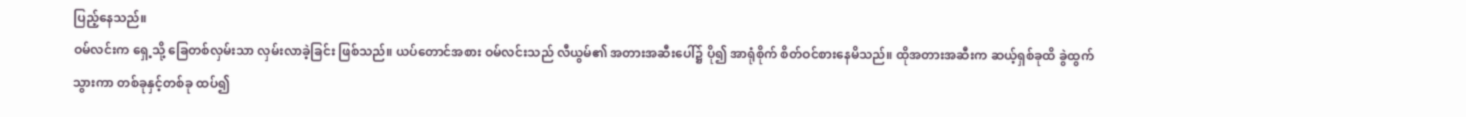ပြည့်နေသည်။
ဝမ်လင်းက ရှေ့သို့ ခြေတစ်လှမ်းသာ လှမ်းလာခဲ့ခြင်း ဖြစ်သည်။ ယပ်တောင်အစား ဝမ်လင်းသည် လီယွမ်၏ အတားအဆီးပေါ်၌ ပို၍ အာရုံစိုက် စိတ်ဝင်စားနေမိသည်။ ထိုအတားအဆီးက ဆယ့်ရှစ်ခုထိ ခွဲထွက်သွားကာ တစ်ခုနှင့်တစ်ခု ထပ်၍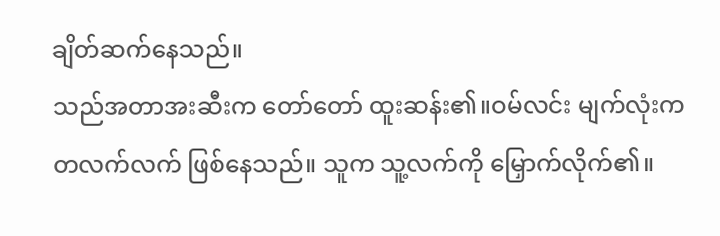ချိတ်ဆက်နေသည်။
သည်အတာအးဆီးက တော်တော် ထူးဆန်း၏။ဝမ်လင်း မျက်လုံးက တလက်လက် ဖြစ်နေသည်။ သူက သူ့လက်ကို မြှောက်လိုက်၏။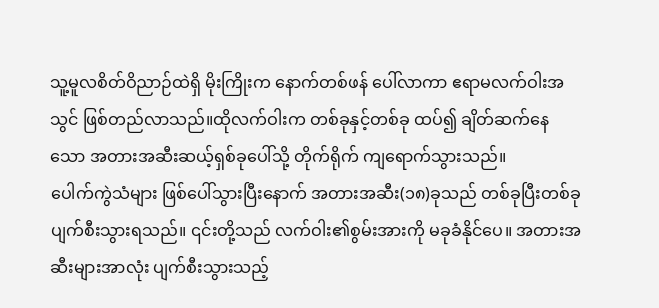သူ့မူလစိတ်ဝိညာဉ်ထဲရှိ မိုးကြိုးက နောက်တစ်ဖန် ပေါ်လာကာ ဧရာမလက်ဝါးအသွင် ဖြစ်တည်လာသည်။ထိုလက်ဝါးက တစ်ခုနှင့်တစ်ခု ထပ်၍ ချိတ်ဆက်နေသော အတားအဆီးဆယ့်ရှစ်ခုပေါ်သို့ တိုက်ရိုက် ကျရောက်သွားသည်။
ပေါက်ကွဲသံများ ဖြစ်ပေါ်သွားပြီးနောက် အတားအဆီး(၁၈)ခုသည် တစ်ခုပြီးတစ်ခု ပျက်စီးသွားရသည်။ ၎င်းတို့သည် လက်ဝါး၏စွမ်းအားကို မခုခံနိုင်ပေ။ အတားအဆီးများအာလုံး ပျက်စီးသွားသည့်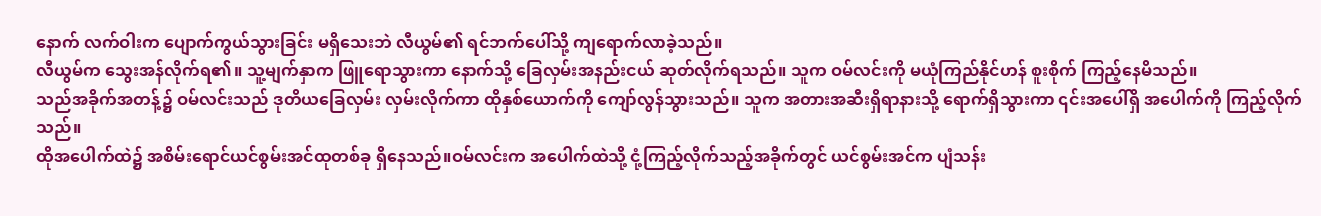နောက် လက်ဝါးက ပျောက်ကွယ်သွားခြင်း မရှိသေးဘဲ လီယွမ်၏ ရင်ဘက်ပေါ်သို့ ကျရောက်လာခဲ့သည်။
လီယွမ်က သွေးအန်လိုက်ရ၏။ သူ့မျက်နှာက ဖြူရောသွားကာ နောက်သို့ ခြေလှမ်းအနည်းငယ် ဆုတ်လိုက်ရသည်။ သူက ဝမ်လင်းကို မယုံကြည်နိုင်ဟန် စူးစိုက် ကြည့်နေမိသည်။
သည်အခိုက်အတန့်၌ ဝမ်လင်းသည် ဒုတိယခြေလှမ်း လှမ်းလိုက်ကာ ထိုနှစ်ယောက်ကို ကျော်လွန်သွားသည်။ သူက အတားအဆီးရှိရာနားသို့ ရောက်ရှိသွားကာ ၎င်းအပေါ်ရှိ အပေါက်ကို ကြည့်လိုက်သည်။
ထိုအပေါက်ထဲ၌ အစိမ်းရောင်ယင်စွမ်းအင်ထုတစ်ခု ရှိနေသည်။ဝမ်လင်းက အပေါက်ထဲသို့ ငုံ့ကြည့်လိုက်သည့်အခိုက်တွင် ယင်စွမ်းအင်က ပျံသန်း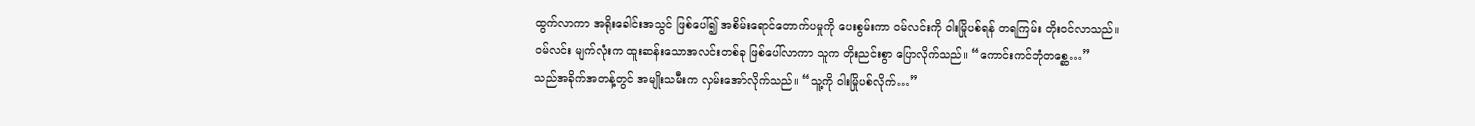ထွက်လာကာ အရိုးခေါင်းအသွင် ဖြစ်ပေါ်၍ အစိမ်းရောင်တောက်ပမှုကို ပေးစွမ်းကာ ဝမ်လင်းကို ဝါးမြိုပစ်ရန် တရကြမ်း တိုးဝင်လာသည်။
ဝမ်လင်း မျက်လုံးက ထူးဆန်းသောအလင်းတစ်ခု ဖြစ်ပေါ်လာကာ သူက တိုးညင်းစွာ ပြောလိုက်သည်။ “ကောင်းကင်ဘုံတစ္ဆေ…”
သည်အခိုက်အတန့်တွင် အမျိုးသမီးက လှမ်းအော်လိုက်သည်။ “သူ့ကို ဝါးမြိုပစ်လိုက်…”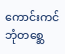ကောင်းကင်ဘုံတစ္ဆေ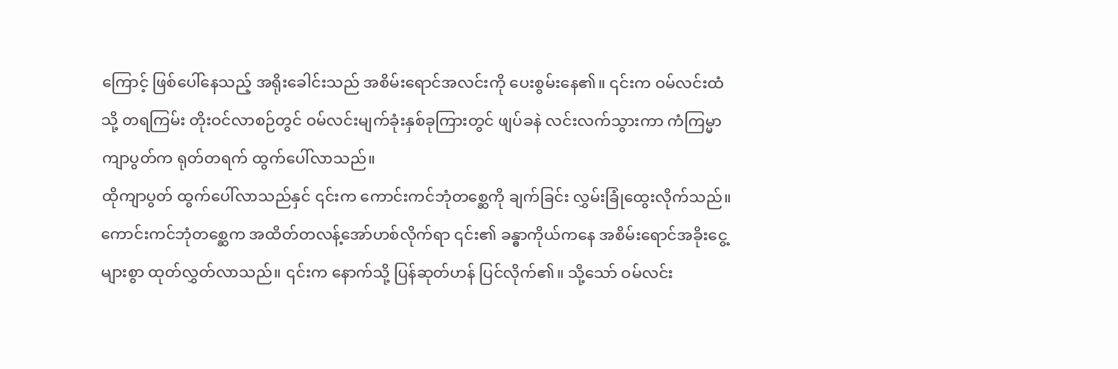ကြောင့် ဖြစ်ပေါ်နေသည့် အရိုးခေါင်းသည် အစိမ်းရောင်အလင်းကို ပေးစွမ်းနေ၏။ ၎င်းက ဝမ်လင်းထံသို့ တရကြမ်း တိုးဝင်လာစဉ်တွင် ဝမ်လင်းမျက်ခုံးနှစ်ခုကြားတွင် ဖျပ်ခနဲ လင်းလက်သွားကာ ကံကြမ္မာကျာပွတ်က ရုတ်တရက် ထွက်ပေါ်လာသည်။
ထိုကျာပွတ် ထွက်ပေါ်လာသည်နှင် ၎င်းက ကောင်းကင်ဘုံတစ္ဆေကို ချက်ခြင်း လွှမ်းခြုံထွေးလိုက်သည်။ ကောင်းကင်ဘုံတစ္ဆေက အထိတ်တလန့်အော်ဟစ်လိုက်ရာ ၎င်း၏ ခန္ဓာကိုယ်ကနေ အစိမ်းရောင်အခိုးငွေ့များစွာ ထုတ်လွှတ်လာသည်။ ၎င်းက နောက်သို့ ပြန်ဆုတ်ဟန် ပြင်လိုက်၏။ သို့သော် ဝမ်လင်း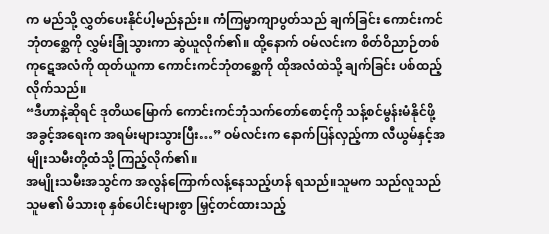က မည်သို့ လွှတ်ပေးနိုင်ပါ့မည်နည်း။ ကံကြမ္မာကျာပွတ်သည် ချက်ခြင်း ကောင်းကင်ဘုံတစ္ဆေကို လွှမ်းခြုံသွားကာ ဆွဲယူလိုက်၏။ ထို့နောက် ဝမ်လင်းက စိတ်ဝိညာဉ်တစ်ကုဋေအလံကို ထုတ်ယူကာ ကောင်းကင်ဘုံတစ္ဆေကို ထိုအလံထဲသို့ ချက်ခြင်း ပစ်ထည့်လိုက်သည်။
“ဒီဟာနဲ့ဆိုရင် ဒုတိယမြောက် ကောင်းကင်ဘုံသက်တော်စောင့်ကို သန့်စင်မွန်းမံနိုင်ဖို့ အခွင့်အရေးက အရမ်းများသွားပြီး…” ဝမ်လင်းက နောက်ပြန်လှည့်ကာ လီယွမ်နှင့်အမျိုးသမီးတို့ထံသို့ ကြည့်လိုက်၏။
အမျိုးသမီးအသွင်က အလွန်ကြောက်လန့်နေသည့်ဟန် ရသည်။သူမက သည်လူသည် သူမ၏ မိသားစု နှစ်ပေါင်းများစွာ မြှင့်တင်ထားသည့်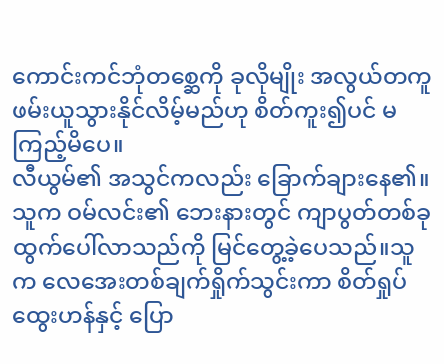ကောင်းကင်ဘုံတစ္ဆေကို ခုလိုမျိုး အလွယ်တကူ ဖမ်းယူသွားနိုင်လိမ့်မည်ဟု စိတ်ကူး၍ပင် မကြည့်မိပေ။
လီယွမ်၏ အသွင်ကလည်း ခြောက်ချားနေ၏။ သူက ဝမ်လင်း၏ ဘေးနားတွင် ကျာပွတ်တစ်ခု ထွက်ပေါ်လာသည်ကို မြင်တွေ့ခဲ့ပေသည်။သူက လေအေးတစ်ချက်ရှိုက်သွင်းကာ စိတ်ရှုပ်ထွေးဟန်နှင့် ပြော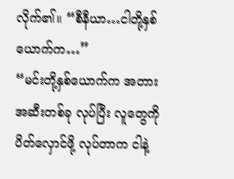လိုက်၏။ “စီနီယာ…ငါတို့နှစ်ယောက်က…”
“မင်းတို့နှစ်ယောက်က အတားအဆီးတစ်ခု လုပ်ပြီး လူတွေကို ပိတ်လှောင်ဖို့ လုပ်တာက ငါနဲ့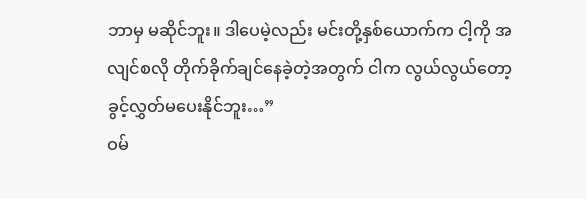ဘာမှ မဆိုင်ဘူး။ ဒါပေမဲ့လည်း မင်းတို့နှစ်ယောက်က ငါ့ကို အလျင်စလို တိုက်ခိုက်ချင်နေခဲ့တဲ့အတွက် ငါက လွယ်လွယ်တော့ ခွင့်လွှတ်မပေးနိုင်ဘူး…”
ဝမ်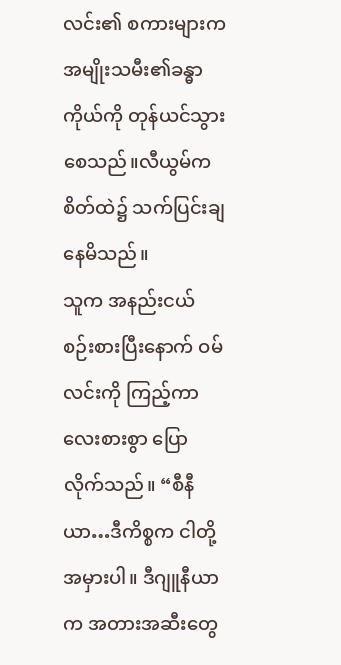လင်း၏ စကားများက အမျိုးသမီး၏ခန္ဓာကိုယ်ကို တုန်ယင်သွားစေသည်။လီယွမ်က စိတ်ထဲ၌ သက်ပြင်းချနေမိသည်။
သူက အနည်းငယ် စဉ်းစားပြီးနောက် ဝမ်လင်းကို ကြည့်ကာ လေးစားစွာ ပြောလိုက်သည်။ “စီနီယာ…ဒီကိစ္စက ငါတို့အမှားပါ။ ဒီဂျူနီယာက အတားအဆီးတွေ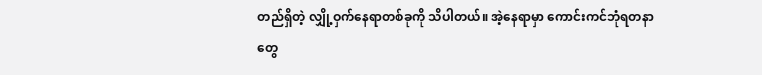တည်ရှိတဲ့ လျှို့ဝှက်နေရာတစ်ခုကို သိပါတယ်။ အဲ့နေရာမှာ ကောင်းကင်ဘုံရတနာတွေ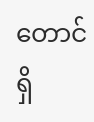တောင် ရှိ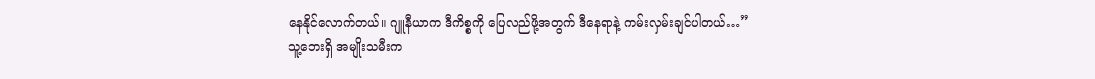နေနိုင်လောက်တယ်။ ဂျူနီယာက ဒီကိစ္စကို ပြေလည်ဖို့အတွက် ဒီနေရာနဲ့ ကမ်းလှမ်းချင်ပါတယ်…”
သူ့ဘေးရှိ အမျိုးသမီးက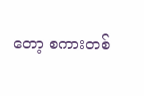တော့ စကားတစ်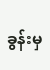ခွန်းမှ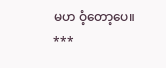မဟ ဝံ့တော့ပေ။
***